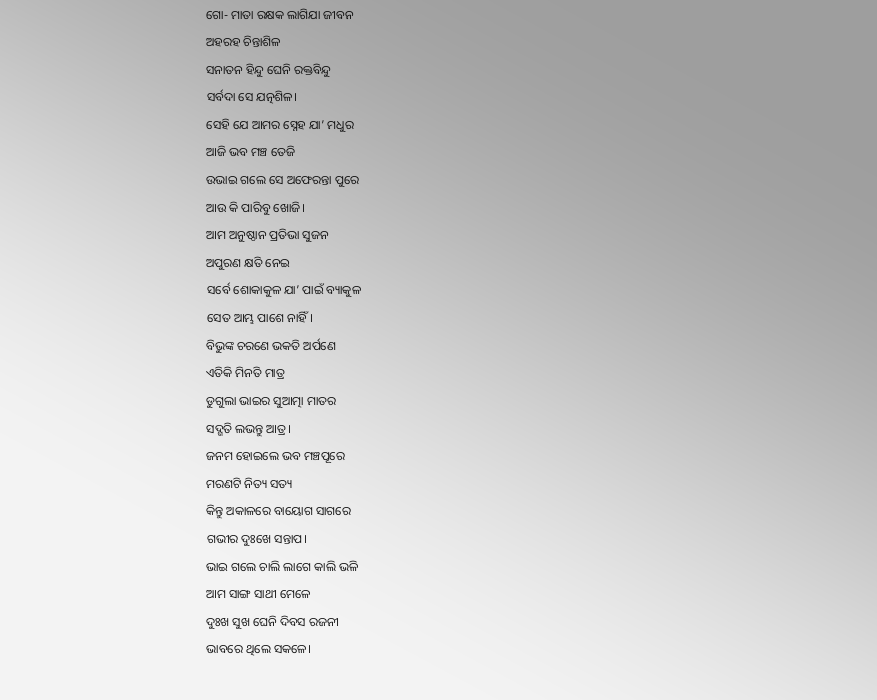ଗୋ- ମାତା ରକ୍ଷକ ଲାଗିଯା ଜୀବନ
ଅହରହ ଚିନ୍ତାଶିଳ
ସନାତନ ହିନ୍ଦୁ ଘେନି ରକ୍ତବିନ୍ଦୁ
ସର୍ବଦା ସେ ଯତ୍ନଶିଳ।
ସେହି ଯେ ଆମର ସ୍ନେହ ଯା’ ମଧୁର
ଆଜି ଭବ ମଞ୍ଚ ତେଜି
ଉଭାଇ ଗଲେ ସେ ଅଫେରନ୍ତା ପୁରେ
ଆଉ କି ପାରିବୁ ଖୋଜି।
ଆମ ଅନୁଷ୍ଠାନ ପ୍ରତିଭା ସୁଜନ
ଅପୁରଣ କ୍ଷତି ନେଇ
ସର୍ବେ ଶୋକାକୁଳ ଯା’ ପାଇଁ ବ୍ୟାକୁଳ
ସେତ ଆମ୍ଭ ପାଶେ ନାହିଁ।
ବିଭୁଙ୍କ ଚରଣେ ଭକତି ଅର୍ପଣେ
ଏତିକି ମିନତି ମାତ୍ର
ଡୁଗୁଲା ଭାଇର ସୁଆତ୍ମା ମାତର
ସଦ୍ଗତି ଲଭନ୍ତୁ ଆତ୍ର।
ଜନମ ହୋଇଲେ ଭବ ମଞ୍ଚପୂରେ
ମରଣଟି ନିତ୍ୟ ସତ୍ୟ
କିନ୍ତୁ ଅକାଳରେ ବାୟୋଗ ସାଗରେ
ଗଭୀର ଦୁଃଖେ ସନ୍ତାପ।
ଭାଇ ଗଲେ ଚାଲି ଲାଗେ କାଲି ଭଳି
ଆମ ସାଙ୍ଗ ସାଥୀ ମେଳେ
ଦୁଃଖ ସୁଖ ଘେନି ଦିବସ ରଜନୀ
ଭାବରେ ଥିଲେ ସକଳେ।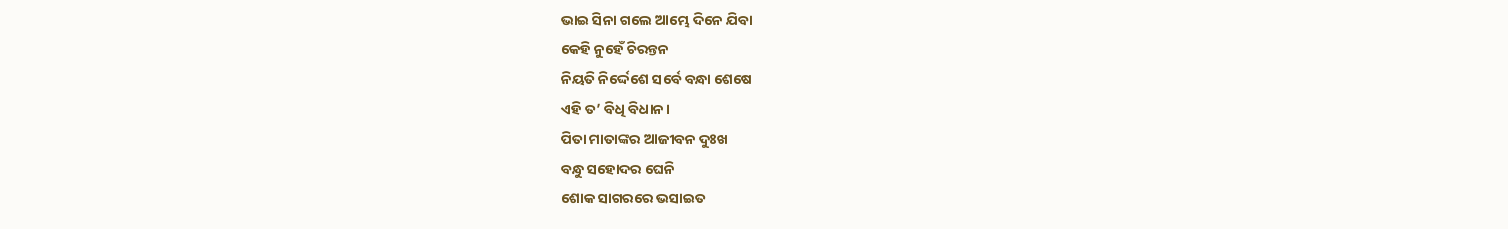ଭାଇ ସିନା ଗଲେ ଆମ୍ଭେ ଦିନେ ଯିବା
କେହି ନୁହେଁ ଚିରନ୍ତନ
ନିୟତି ନିର୍ଦ୍ଦେଶେ ସର୍ବେ ବନ୍ଧା ଶେଷେ
ଏହି ତ’ ବିଧି ବିଧାନ।
ପିତା ମାତାଙ୍କର ଆଜୀବନ ଦୁଃଖ
ବନ୍ଧୁ ସହୋଦର ଘେନି
ଶୋକ ସାଗରରେ ଭସାଇତ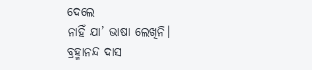ଦେଲେ
ନାହିଁ ଯା’ ଭାଷା ଲେଖିନି।
ବ୍ରହ୍ମାନନ୍ଦ ଦାସ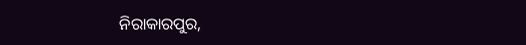ନିରାକାରପୁର,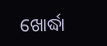ଖୋର୍ଦ୍ଧା